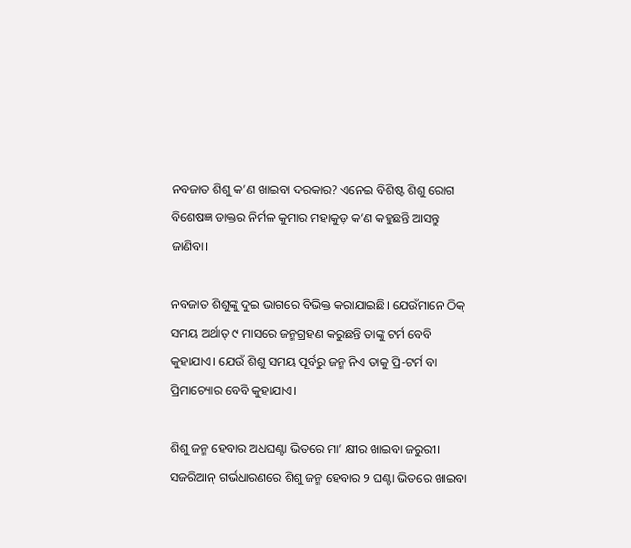ନବଜାତ ଶିଶୁ କ’ଣ ଖାଇବା ଦରକାର? ଏନେଇ ବିଶିଷ୍ଟ ଶିଶୁ ରୋଗ ବିଶେଷଜ୍ଞ ଡାକ୍ତର ନିର୍ମଳ କୁମାର ମହାକୁଡ଼ କ’ଣ କହୁଛନ୍ତି ଆସନ୍ତୁ ଜାଣିବା।

ନବଜାତ ଶିଶୁଙ୍କୁ ଦୁଇ ଭାଗରେ ବିଭିକ୍ତ କରାଯାଇଛି। ଯେଉଁମାନେ ଠିକ୍ ସମୟ ଅର୍ଥାତ୍ ୯ ମାସରେ ଜନ୍ମଗ୍ରହଣ କରୁଛନ୍ତି ତାଙ୍କୁ ଟର୍ମ ବେବି କୁହାଯାଏ। ଯେଉଁ ଶିଶୁ ସମୟ ପୂର୍ବରୁ ଜନ୍ମ ନିଏ ତାକୁ ପ୍ରି-ଟର୍ମ ବା ପ୍ରିମାଚ୍ୟୋର ବେବି କୁହାଯାଏ।

ଶିଶୁ ଜନ୍ମ ହେବାର ଅଧଘଣ୍ଟା ଭିତରେ ମା’ କ୍ଷୀର ଖାଇବା ଜରୁରୀ। ସଜରିଆନ୍‌ ଗର୍ଭଧାରଣରେ ଶିଶୁ ଜନ୍ମ ହେବାର ୨ ଘଣ୍ଟା ଭିତରେ ଖାଇବା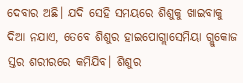ଦେବାର ଅଛି। ଯଦି ସେହି ସମୟରେ ଶିଶୁକୁ ଖାଇବାକୁ ଦିଆ ନଯାଏ, ତେବେ ଶିଶୁର ହାଇପୋଗ୍ଲାସେମିୟା ଗ୍ଲୁକୋଜ ସ୍ତର ଶରୀରରେ କମିଯିବ। ଶିଶୁର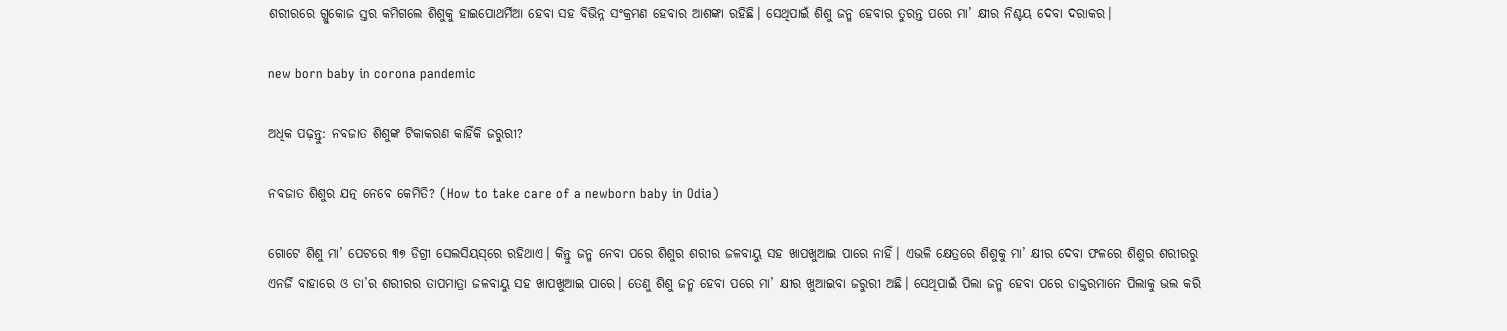ଶରୀରରେ ଗ୍ଲୁକୋଜ ସ୍ତର କମିଗଲେ ଶିଶୁକୁ ହାଇପୋଥର୍ମିଆ ହେବା ସହ ବିଭିନ୍ନ ସଂକ୍ରମଣ ହେବାର ଆଶଙ୍କା ରହିଛି। ସେଥିପାଇଁ ଶିଶୁ ଜନ୍ମ ହେବାର ତୁରନ୍ତ ପରେ ମା’ କ୍ଷୀର ନିଶ୍ଚୟ ଦେବା ଦରାକର।

new born baby in corona pandemic

ଅଧିକ ପଢ଼ନ୍ତୁ: ନବଜାତ ଶିଶୁଙ୍କ ଟିକାକରଣ କାହିଁକି ଜରୁରୀ?

ନବଜାତ ଶିଶୁର ଯତ୍ନ ନେବେ କେମିତି? (How to take care of a newborn baby in Odia)

ଗୋଟେ ଶିଶୁ ମା’ ପେଟରେ ୩୭ ଡିଗ୍ରୀ ସେଲସିୟସ୍‌ରେ ରହିଥାଏ। କିନ୍ତୁ ଜନ୍ମ ନେବା ପରେ ଶିଶୁର ଶରୀର ଜଳବାୟୁ ସହ ଖାପଖୁଆଇ ପାରେ ନାହିଁ। ଏଭଳି କ୍ଷେତ୍ରରେ ଶିଶୁକୁ ମା’ କ୍ଷୀର ଦେବା ଫଳରେ ଶିଶୁର ଶରୀରରୁ ଏନର୍ଜି ବାହାରେ ଓ ତା’ର ଶରୀରର ତାପମାତ୍ରା ଜଳବାୟୁ ସହ ଖାପଖୁଆଇ ପାରେ। ତେଣୁ ଶିଶୁ ଜନ୍ମ ହେବା ପରେ ମା’ କ୍ଷୀର ଖୁଆଇବା ଜରୁରୀ ଅଛି। ସେଥିପାଇଁ ପିଲା ଜନ୍ମ ହେବା ପରେ ଡାକ୍ତରମାନେ ପିଲାକୁ ଭଲ କରି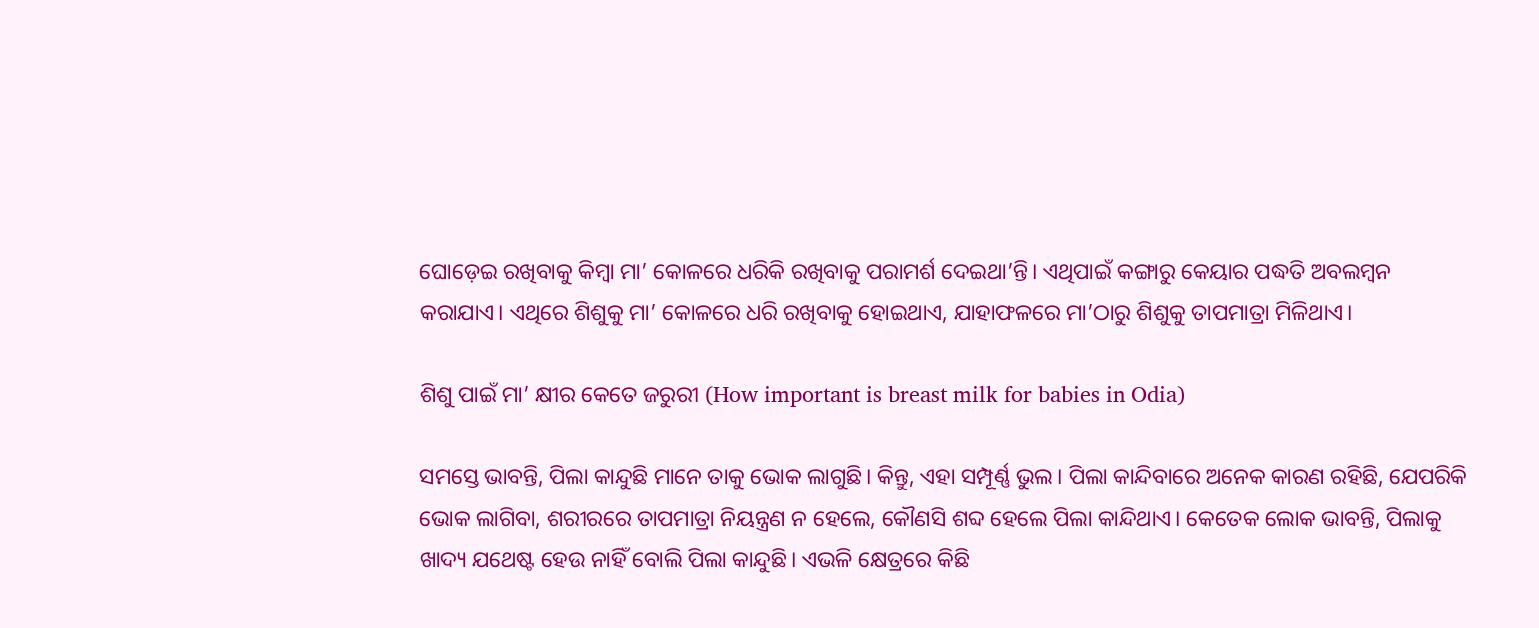ଘୋଡ଼େଇ ରଖିବାକୁ କିମ୍ବା ମା’ କୋଳରେ ଧରିକି ରଖିବାକୁ ପରାମର୍ଶ ଦେଇଥା’ନ୍ତି। ଏଥିପାଇଁ କଙ୍ଗାରୁ କେୟାର ପଦ୍ଧତି ଅବଲମ୍ବନ କରାଯାଏ। ଏଥିରେ ଶିଶୁକୁ ମା’ କୋଳରେ ଧରି ରଖିବାକୁ ହୋଇଥାଏ, ଯାହାଫଳରେ ମା’ଠାରୁ ଶିଶୁକୁ ତାପମାତ୍ରା ମିଳିଥାଏ।

ଶିଶୁ ପାଇଁ ମା’ କ୍ଷୀର କେତେ ଜରୁରୀ (How important is breast milk for babies in Odia)

ସମସ୍ତେ ଭାବନ୍ତି, ପିଲା କାନ୍ଦୁଛି ମାନେ ତାକୁ ଭୋକ ଲାଗୁଛି। କିନ୍ତୁ, ଏହା ସମ୍ପୂର୍ଣ୍ଣ ଭୁଲ। ପିଲା କାନ୍ଦିବାରେ ଅନେକ କାରଣ ରହିଛି, ଯେପରିକି ଭୋକ ଲାଗିବା, ଶରୀରରେ ତାପମାତ୍ରା ନିୟନ୍ତ୍ରଣ ନ ହେଲେ, କୌଣସି ଶବ୍ଦ ହେଲେ ପିଲା କାନ୍ଦିଥାଏ। କେତେକ ଲୋକ ଭାବନ୍ତି, ପିଲାକୁ ଖାଦ୍ୟ ଯଥେଷ୍ଟ ହେଉ ନାହିଁ ବୋଲି ପିଲା କାନ୍ଦୁଛି। ଏଭଳି କ୍ଷେତ୍ରରେ କିଛି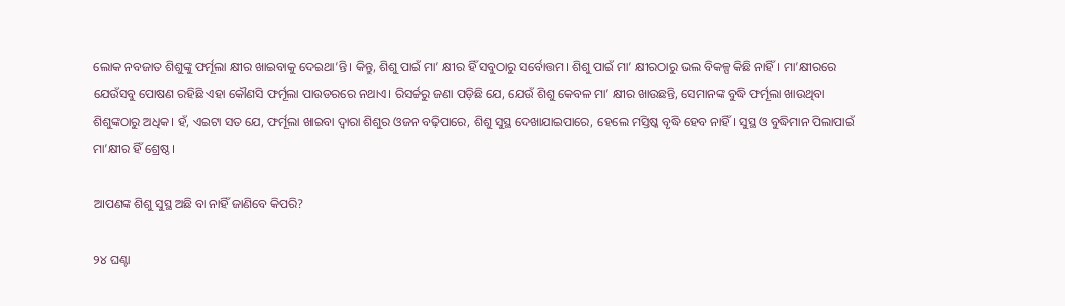ଲୋକ ନବଜାତ ଶିଶୁଙ୍କୁ ଫର୍ମୂଲା କ୍ଷୀର ଖାଇବାକୁ ଦେଇଥା’ନ୍ତି। କିନ୍ତୁ, ଶିଶୁ ପାଇଁ ମା’ କ୍ଷୀର ହିଁ ସବୁଠାରୁ ସର୍ବୋତ୍ତମ। ଶିଶୁ ପାଇଁ ମା’ କ୍ଷୀରଠାରୁ ଭଲ ବିକଳ୍ପ କିଛି ନାହିଁ। ମା’କ୍ଷୀରରେ ଯେଉଁସବୁ ପୋଷଣ ରହିଛି ଏହା କୌଣସି ଫର୍ମୂଲା ପାଉଡରରେ ନଥାଏ। ରିସର୍ଚ୍ଚରୁ ଜଣା ପଡ଼ିଛି ଯେ, ଯେଉଁ ଶିଶୁ କେବଳ ମା’ କ୍ଷୀର ଖାଉଛନ୍ତି, ସେମାନଙ୍କ ବୁଦ୍ଧି ଫର୍ମୂଲା ଖାଉଥିବା ଶିଶୁଙ୍କଠାରୁ ଅଧିକ। ହଁ, ଏଇଟା ସତ ଯେ, ଫର୍ମୂଲା ଖାଇବା ଦ୍ୱାରା ଶିଶୁର ଓଜନ ବଢ଼ିପାରେ, ଶିଶୁ ସୁସ୍ଥ ଦେଖାଯାଇପାରେ, ହେଲେ ମସ୍ତିଷ୍କ ବୃଦ୍ଧି ହେବ ନାହିଁ। ସୁସ୍ଥ ଓ ବୁଦ୍ଧିମାନ ପିଲାପାଇଁ ମା’କ୍ଷୀର ହିଁ ଶ୍ରେଷ୍ଠ।

ଆପଣଙ୍କ ଶିଶୁ ସୁସ୍ଥ ଅଛି ବା ନାହିଁ ଜାଣିବେ କିପରି?

୨୪ ଘଣ୍ଟା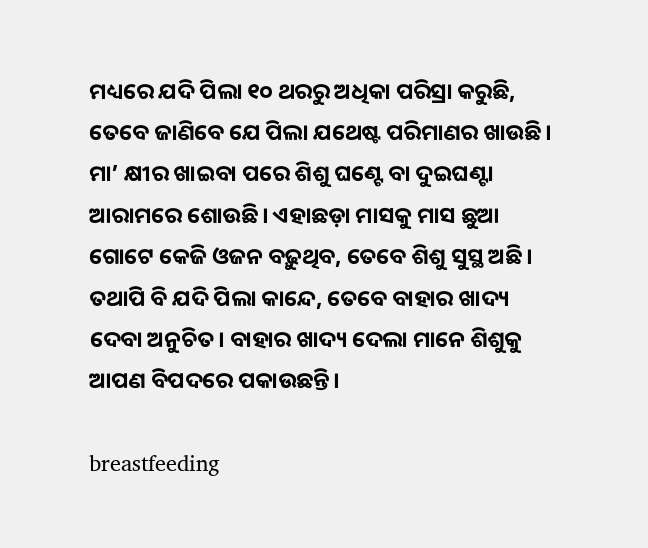ମଧ୍ୟରେ ଯଦି ପିଲା ୧୦ ଥରରୁ ଅଧିକା ପରିସ୍ରା କରୁଛି, ତେବେ ଜାଣିବେ ଯେ ପିଲା ଯଥେଷ୍ଟ ପରିମାଣର ଖାଉଛି। ମା’ କ୍ଷୀର ଖାଇବା ପରେ ଶିଶୁ ଘଣ୍ଟେ ବା ଦୁଇଘଣ୍ଟା ଆରାମରେ ଶୋଉଛି। ଏହାଛଡ଼ା ମାସକୁ ମାସ ଛୁଆ ଗୋଟେ କେଜି ଓଜନ ବଢ଼ୁଥିବ, ତେବେ ଶିଶୁ ସୁସ୍ଥ ଅଛି। ତଥାପି ବି ଯଦି ପିଲା କାନ୍ଦେ, ତେବେ ବାହାର ଖାଦ୍ୟ ଦେବା ଅନୁଚିତ। ବାହାର ଖାଦ୍ୟ ଦେଲା ମାନେ ଶିଶୁକୁ ଆପଣ ବିପଦରେ ପକାଉଛନ୍ତି।

breastfeeding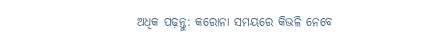ଅଧିକ ପଢ଼ନ୍ତୁ: କରୋନା ସମୟରେ କିଭଳି ନେବେ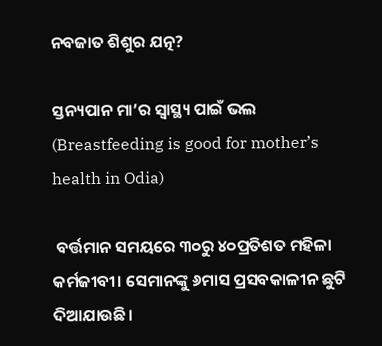ନବଜାତ ଶିଶୁର ଯତ୍ନ?

ସ୍ତନ୍ୟପାନ ମା’ର ସ୍ୱାସ୍ଥ୍ୟ ପାଇଁ ଭଲ (Breastfeeding is good for mother’s health in Odia)

 ବର୍ତ୍ତମାନ ସମୟରେ ୩୦ରୁ ୪୦ପ୍ରତିଶତ ମହିଳା କର୍ମଜୀବୀ। ସେମାନଙ୍କୁ ୬ମାସ ପ୍ରସବକାଳୀନ ଛୁଟି ଦିଆଯାଉଛି।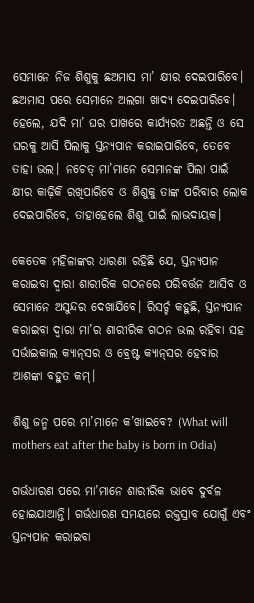ସେମାନେ ନିଜ ଶିଶୁକୁ ଛଅମାସ ମା’ କ୍ଷୀର ଦେଇପାରିବେ। ଛଅମାସ ପରେ ସେମାନେ ଅଲଗା ଖାଦ୍ୟ ଦେଇପାରିବେ। ହେଲେ, ଯଦି ମା’ ଘର ପାଖରେ କାର୍ଯ୍ୟରତ ଅଛନ୍ତି ଓ ସେ ଘରକୁ ଆସି ପିଲାକୁ ସ୍ତନ୍ୟପାନ କରାଇପାରିବେ, ତେବେ ତାହା ଭଲ। ନଚେତ୍‌ ମା’ମାନେ ସେମାନଙ୍କ ପିଲା ପାଇଁ କ୍ଷୀର କାଢ଼ିକି ରଖିପାରିବେ ଓ ଶିଶୁକୁ ତାଙ୍କ ପରିବାର ଲୋକ ଦେଇପାରିବେ, ତାହାହେଲେ ଶିଶୁ ପାଇଁ ଲାଭଦାୟକ।

କେତେକ ମହିଳାଙ୍କର ଧାରଣା ରହିଛି ଯେ, ସ୍ତନ୍ୟପାନ କରାଇବା ଦ୍ୱାରା ଶାରୀରିକ ଗଠନରେ ପରିବର୍ତ୍ତନ ଆସିବ ଓ ସେମାନେ ଅସୁନ୍ଦର ଦେଖାଯିବେ। ରିସର୍ଚ୍ଚ କହୁଛି, ସ୍ତନ୍ୟପାନ କରାଇବା ଦ୍ୱାରା ମା’ର ଶାରୀରିକ ଗଠନ ଭଲ ରହିବା ସହ ସର୍ଭାଇକାଲ କ୍ୟାନ୍‌ସର ଓ ବ୍ରେଷ୍ଟ କ୍ୟାନ୍‌ସର ହେବାର ଆଶଙ୍କା ବହୁତ କମ୍‌।

ଶିଶୁ ଜନ୍ମ ପରେ ମା’ମାନେ କ’ଖାଇବେ? (What will mothers eat after the baby is born in Odia)

ଗର୍ଭଧାରଣ ପରେ ମା’ମାନେ ଶାରୀରିକ ଭାବେ ଦୁର୍ବଳ ହୋଇଯାଆନ୍ତି। ଗର୍ଭଧାରଣ ସମୟରେ ରକ୍ତସ୍ରାବ ଯୋଗୁଁ ଏବଂ ସ୍ତନ୍ୟପାନ କରାଇବା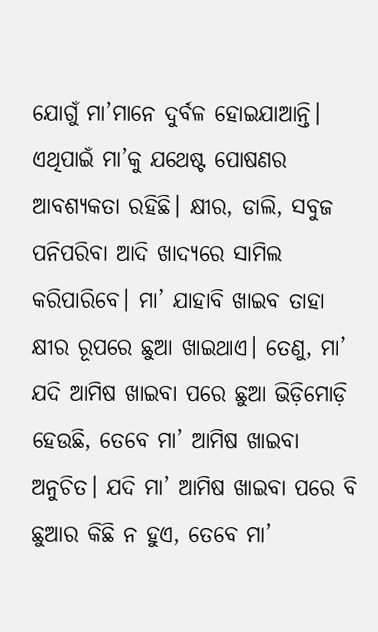ଯୋଗୁଁ ମା’ମାନେ ଦୁର୍ବଳ ହୋଇଯାଆନ୍ତି। ଏଥିପାଇଁ ମା’କୁ ଯଥେଷ୍ଟ ପୋଷଣର ଆବଶ୍ୟକତା ରହିଛି। କ୍ଷୀର, ଡାଲି, ସବୁଜ ପନିପରିବା ଆଦି ଖାଦ୍ୟରେ ସାମିଲ କରିପାରିବେ। ମା’ ଯାହାବି ଖାଇବ ତାହା କ୍ଷୀର ରୂପରେ ଛୁଆ ଖାଇଥାଏ। ତେଣୁ, ମା’ ଯଦି ଆମିଷ ଖାଇବା ପରେ ଛୁଆ ଭିଡ଼ିମୋଡ଼ି ହେଉଛି, ତେବେ ମା’ ଆମିଷ ଖାଇବା ଅନୁଚିତ। ଯଦି ମା’ ଆମିଷ ଖାଇବା ପରେ ବି ଛୁଆର କିଛି ନ ହୁଏ, ତେବେ ମା’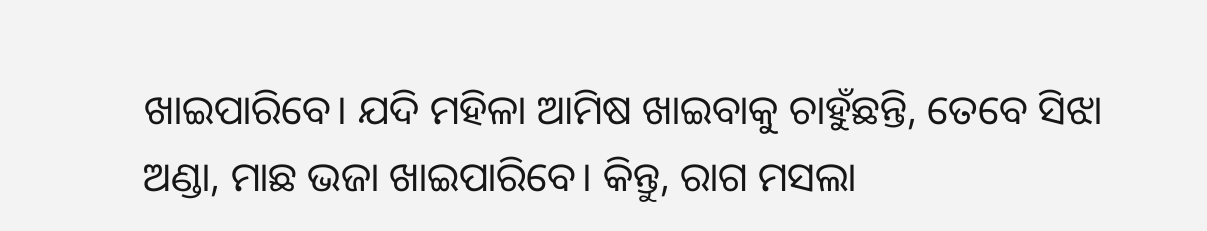ଖାଇପାରିବେ। ଯଦି ମହିଳା ଆମିଷ ଖାଇବାକୁ ଚାହୁଁଛନ୍ତି, ତେବେ ସିଝା ଅଣ୍ଡା, ମାଛ ଭଜା ଖାଇପାରିବେ। କିନ୍ତୁ, ରାଗ ମସଲା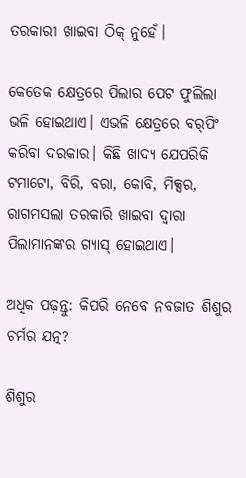ତରକାରୀ ଖାଇବା ଠିକ୍‌ ନୁହେଁ।

କେତେକ କ୍ଷେତ୍ରରେ ପିଲାର ପେଟ ଫୁଲିଲା ଭଳି ହୋଇଥାଏ। ଏଭଳି କ୍ଷେତ୍ରରେ ବର୍‌ପିଂ କରିବା ଦରକାର। କିଛି ଖାଦ୍ୟ ଯେପରିକି ଟମାଟୋ, ବିରି, ବରା, କୋବି, ମିକ୍ସର, ରାଗମସଲା ତରକାରି ଖାଇବା ଦ୍ୱାରା ପିଲାମାନଙ୍କର ଗ୍ୟାସ୍‌ ହୋଇଥାଏ।

ଅଧିକ ପଢ଼ନ୍ତୁ: କିପରି ନେବେ ନବଜାତ ଶିଶୁର ଚର୍ମର ଯତ୍ନ?

ଶିଶୁର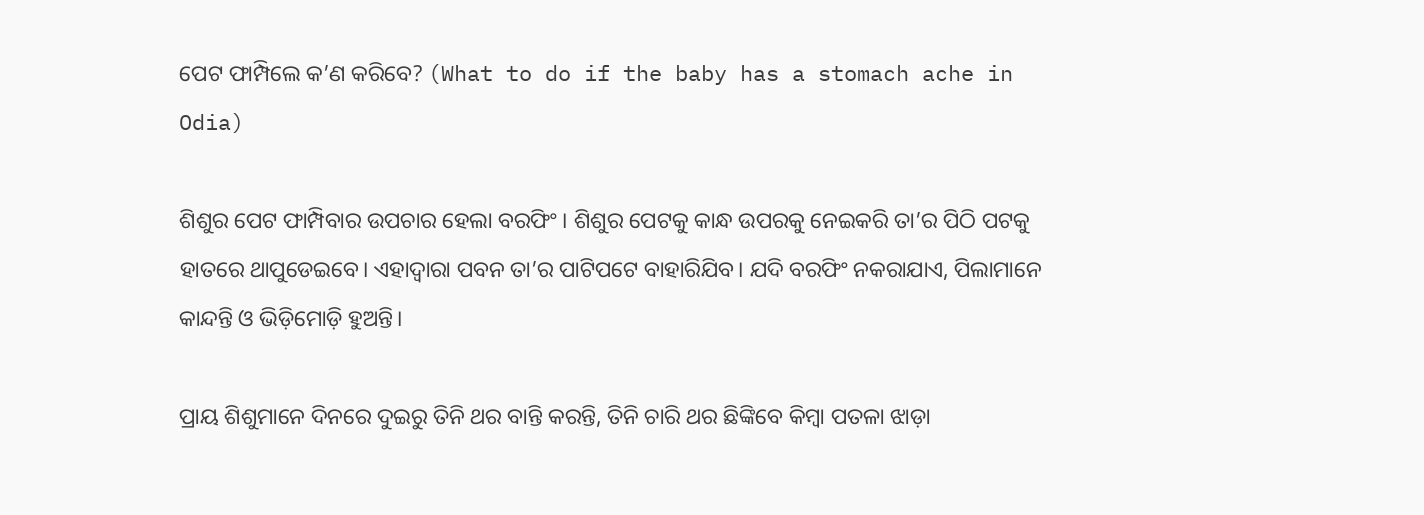ପେଟ ଫାମ୍ପିଲେ କ’ଣ କରିବେ? (What to do if the baby has a stomach ache in Odia)

ଶିଶୁର ପେଟ ଫାମ୍ପିବାର ଉପଚାର ହେଲା ବରଫିଂ। ଶିଶୁର ପେଟକୁ କାନ୍ଧ ଉପରକୁ ନେଇକରି ତା’ର ପିଠି ପଟକୁ ହାତରେ ଥାପୁଡେଇବେ। ଏହାଦ୍ୱାରା ପବନ ତା’ର ପାଟିପଟେ ବାହାରିଯିବ। ଯଦି ବରଫିଂ ନକରାଯାଏ, ପିଲାମାନେ କାନ୍ଦନ୍ତି ଓ ଭିଡ଼ିମୋଡ଼ି ହୁଅନ୍ତି।

ପ୍ରାୟ ଶିଶୁମାନେ ଦିନରେ ଦୁଇରୁ ତିନି ଥର ବାନ୍ତି କରନ୍ତି, ତିନି ଚାରି ଥର ଛିଙ୍କିବେ କିମ୍ବା ପତଳା ଝାଡ଼ା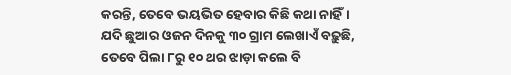କରନ୍ତି, ତେବେ ଭୟଭିତ ହେବାର କିଛି କଥା ନାହିଁ। ଯଦି ଛୁଆର ଓଜନ ଦିନକୁ ୩୦ ଗ୍ରାମ ଲେଖାଏଁ ବଢ଼ୁଛି, ତେବେ ପିଲା ୮ରୁ ୧୦ ଥର ଝାଡ଼ା କଲେ ବି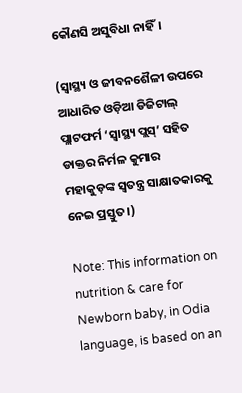କୌଣସି ଅସୁବିଧା ନାହିଁ।

(ସ୍ୱାସ୍ଥ୍ୟ ଓ ଜୀବନଶୈଳୀ ଉପରେ ଆଧାରିତ ଓଡ଼ିଆ ଡିଜିଟାଲ୍‌ ପ୍ଲାଟଫର୍ମ ‘ସ୍ୱାସ୍ଥ୍ୟ ପ୍ଲସ୍’ ସହିତ ଡାକ୍ତର ନିର୍ମଳ କୁମାର ମହାକୁଡ଼ଙ୍କ ସ୍ୱତନ୍ତ୍ର ସାକ୍ଷାତକାରକୁ ନେଇ ପ୍ରସ୍ତୁତ।)

Note: This information on nutrition & care for Newborn baby, in Odia language, is based on an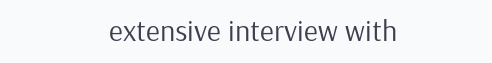extensive interview with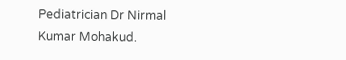Pediatrician Dr Nirmal Kumar Mohakud.